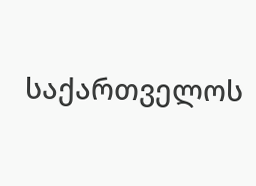საქართველოს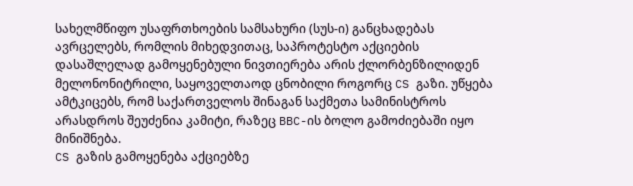სახელმწიფო უსაფრთხოების სამსახური (სუს-ი) განცხადებას ავრცელებს, რომლის მიხედვითაც, საპროტესტო აქციების დასაშლელად გამოყენებული ნივთიერება არის ქლორბენზილიდენ მელონონიტრილი, საყოველთაოდ ცნობილი როგორც CS გაზი. უწყება ამტკიცებს, რომ საქართველოს შინაგან საქმეთა სამინისტროს არასდროს შეუძენია კამიტი, რაზეც BBC-ის ბოლო გამოძიებაში იყო მინიშნება.
CS გაზის გამოყენება აქციებზე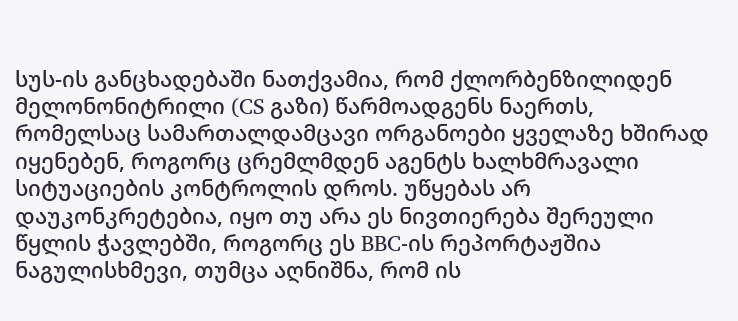სუს-ის განცხადებაში ნათქვამია, რომ ქლორბენზილიდენ მელონონიტრილი (CS გაზი) წარმოადგენს ნაერთს, რომელსაც სამართალდამცავი ორგანოები ყველაზე ხშირად იყენებენ, როგორც ცრემლმდენ აგენტს ხალხმრავალი სიტუაციების კონტროლის დროს. უწყებას არ დაუკონკრეტებია, იყო თუ არა ეს ნივთიერება შერეული წყლის ჭავლებში, როგორც ეს BBC-ის რეპორტაჟშია ნაგულისხმევი, თუმცა აღნიშნა, რომ ის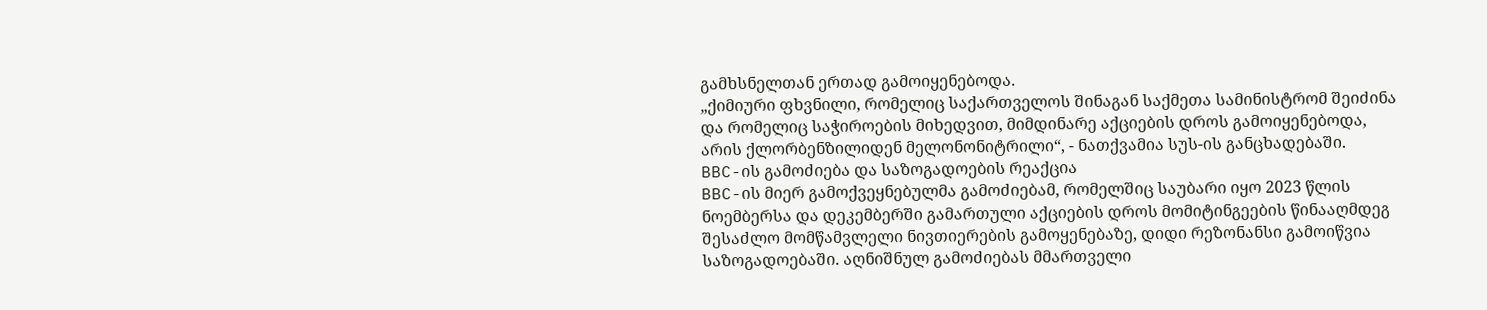გამხსნელთან ერთად გამოიყენებოდა.
„ქიმიური ფხვნილი, რომელიც საქართველოს შინაგან საქმეთა სამინისტრომ შეიძინა და რომელიც საჭიროების მიხედვით, მიმდინარე აქციების დროს გამოიყენებოდა, არის ქლორბენზილიდენ მელონონიტრილი“, - ნათქვამია სუს-ის განცხადებაში.
BBC-ის გამოძიება და საზოგადოების რეაქცია
BBC-ის მიერ გამოქვეყნებულმა გამოძიებამ, რომელშიც საუბარი იყო 2023 წლის ნოემბერსა და დეკემბერში გამართული აქციების დროს მომიტინგეების წინააღმდეგ შესაძლო მომწამვლელი ნივთიერების გამოყენებაზე, დიდი რეზონანსი გამოიწვია საზოგადოებაში. აღნიშნულ გამოძიებას მმართველი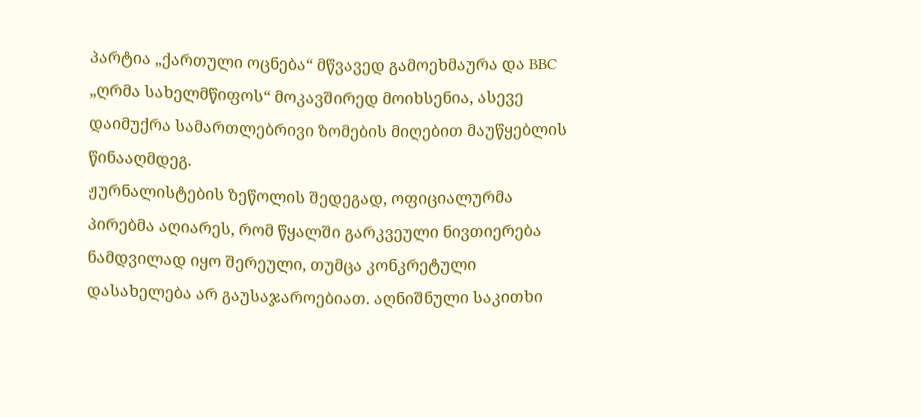პარტია „ქართული ოცნება“ მწვავედ გამოეხმაურა და BBC „ღრმა სახელმწიფოს“ მოკავშირედ მოიხსენია, ასევე დაიმუქრა სამართლებრივი ზომების მიღებით მაუწყებლის წინააღმდეგ.
ჟურნალისტების ზეწოლის შედეგად, ოფიციალურმა პირებმა აღიარეს, რომ წყალში გარკვეული ნივთიერება ნამდვილად იყო შერეული, თუმცა კონკრეტული დასახელება არ გაუსაჯაროებიათ. აღნიშნული საკითხი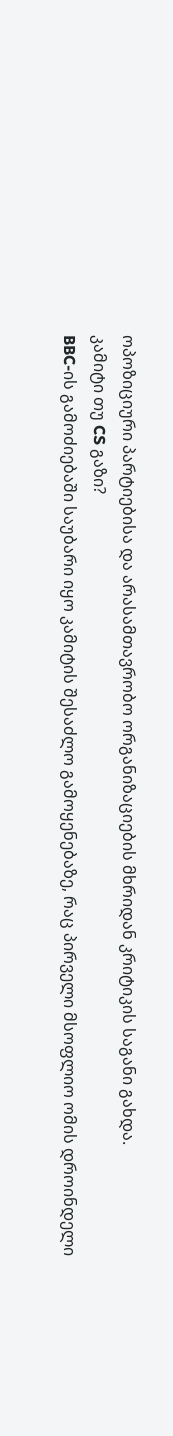ოპოზიციური პარტიებისა და არასამთავრობო ორგანიზაციების მხრიდან კრიტიკის საგანი გახდა.
კამიტი თუ CS გაზი?
BBC-ის გამოძიებაში საუბარი იყო კამიტის შესაძლო გამოყენებაზე, რაც პირველი მსოფლიო ომის დროინდელი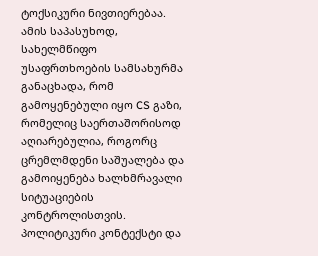ტოქსიკური ნივთიერებაა. ამის საპასუხოდ, სახელმწიფო უსაფრთხოების სამსახურმა განაცხადა, რომ გამოყენებული იყო CS გაზი, რომელიც საერთაშორისოდ აღიარებულია, როგორც ცრემლმდენი საშუალება და გამოიყენება ხალხმრავალი სიტუაციების კონტროლისთვის.
პოლიტიკური კონტექსტი და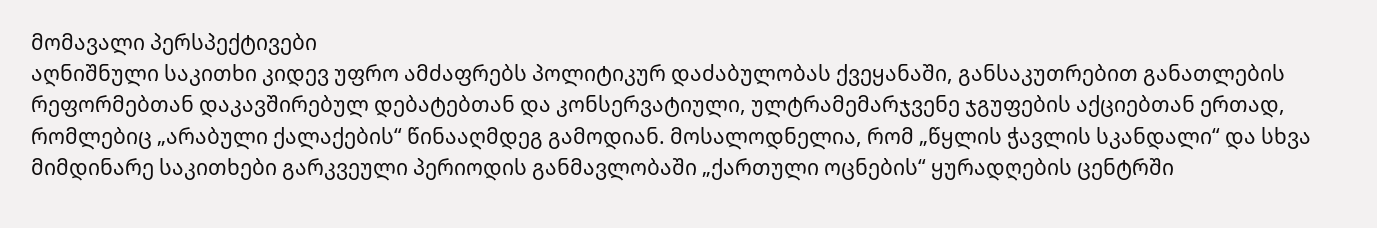მომავალი პერსპექტივები
აღნიშნული საკითხი კიდევ უფრო ამძაფრებს პოლიტიკურ დაძაბულობას ქვეყანაში, განსაკუთრებით განათლების რეფორმებთან დაკავშირებულ დებატებთან და კონსერვატიული, ულტრამემარჯვენე ჯგუფების აქციებთან ერთად, რომლებიც „არაბული ქალაქების“ წინააღმდეგ გამოდიან. მოსალოდნელია, რომ „წყლის ჭავლის სკანდალი“ და სხვა მიმდინარე საკითხები გარკვეული პერიოდის განმავლობაში „ქართული ოცნების“ ყურადღების ცენტრში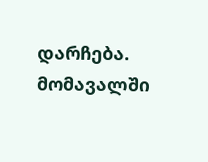დარჩება.
მომავალში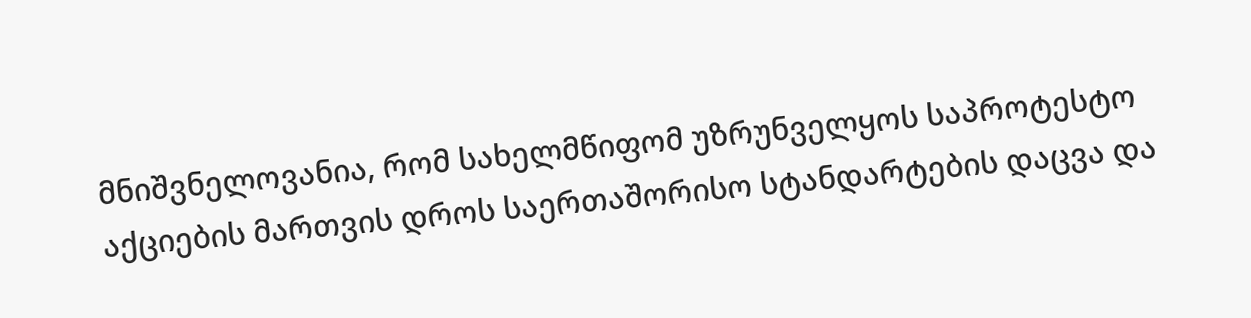მნიშვნელოვანია, რომ სახელმწიფომ უზრუნველყოს საპროტესტო აქციების მართვის დროს საერთაშორისო სტანდარტების დაცვა და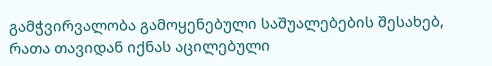გამჭვირვალობა გამოყენებული საშუალებების შესახებ, რათა თავიდან იქნას აცილებული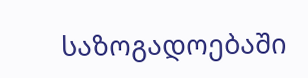საზოგადოებაში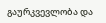გაურკვევლობა და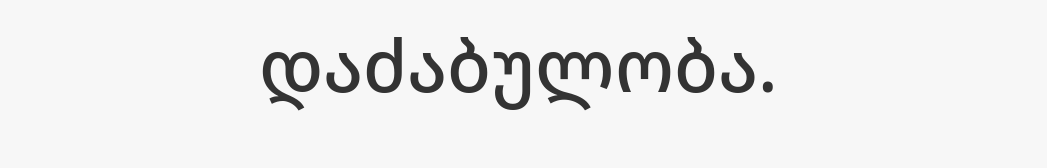დაძაბულობა.